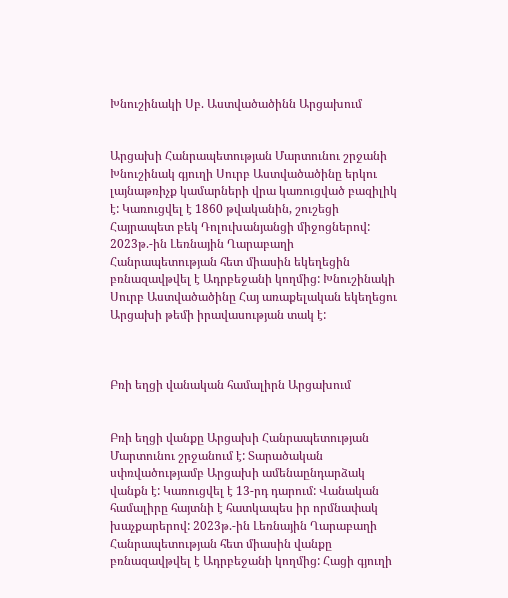Խնուշինակի Սբ. Աստվածածինն Արցախում


Արցախի Հանրապետության Մարտունու շրջանի Խնուշինակ գյուղի Սուրբ Աստվածածինը երկու լայնաթռիչք կամարների վրա կառուցված բազիլիկ է: Կառուցվել է 1860 թվականին, շուշեցի Հայրապետ բեկ Դոլուխանյանցի միջոցներով: 2023թ.-ին Լեռնային Ղարաբաղի Հանրապետության հետ միասին եկեղեցին բռնազավթվել է Ադրբեջանի կողմից: Խնուշինակի Սուրբ Աստվածածինը Հայ առաքելական եկեղեցու Արցախի թեմի իրավասության տակ է:



Բռի եղցի վանական համալիրն Արցախում


Բռի եղցի վանքը Արցախի Հանրապետության Մարտունու շրջանում է: Տարածական սփռվածությամբ Արցախի ամենաընդարձակ վանքն է: Կառուցվել է 13-րդ դարում: Վանական համալիրը հայտնի է հատկապես իր որմնափակ խաչքարերով: 2023թ.-ին Լեռնային Ղարաբաղի Հանրապետության հետ միասին վանքը բռնազավթվել է Ադրբեջանի կողմից: Հացի գյուղի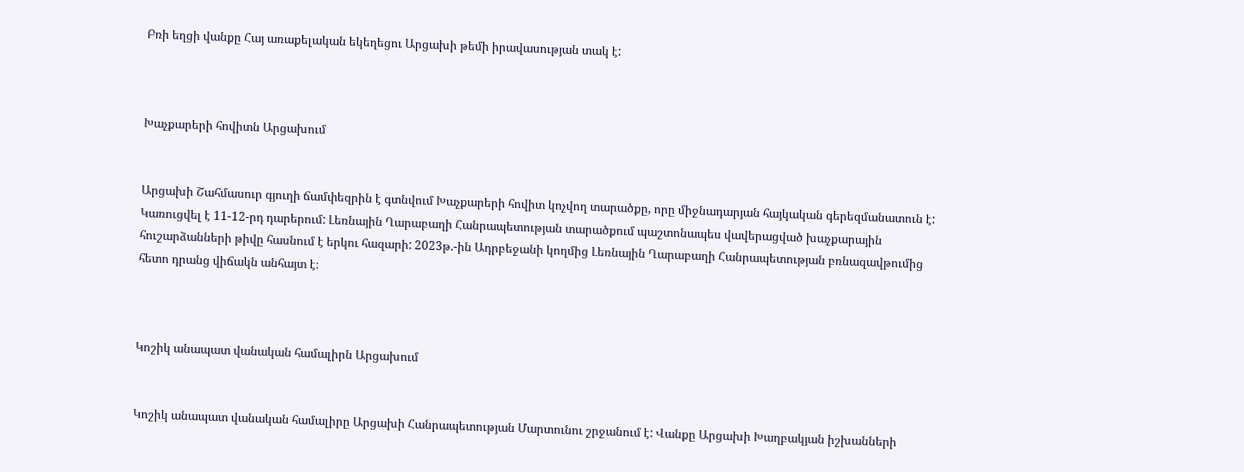Բռի եղցի վանքը Հայ առաքելական եկեղեցու Արցախի թեմի իրավասության տակ է:



Խաչքարերի հովիտն Արցախում


Արցախի Շահմասուր գյուղի ճամփեզրին է գտնվում Խաչքարերի հովիտ կոչվող տարածքը, որը միջնադարյան հայկական գերեզմանատուն է: Կառուցվել է 11-12-րդ դարերում: Լեռնային Ղարաբաղի Հանրապետության տարածքում պաշտոնապես վավերացված խաչքարային հուշարձանների թիվը հասնում է երկու հազարի: 2023թ.-ին Ադրբեջանի կողմից Լեռնային Ղարաբաղի Հանրապետության բռնազավթումից հետո դրանց վիճակն անհայտ է։



Կոշիկ անապատ վանական համալիրն Արցախում


Կոշիկ անապատ վանական համալիրը Արցախի Հանրապետության Մարտունու շրջանում է: Վանքը Արցախի Խաղբակյան իշխանների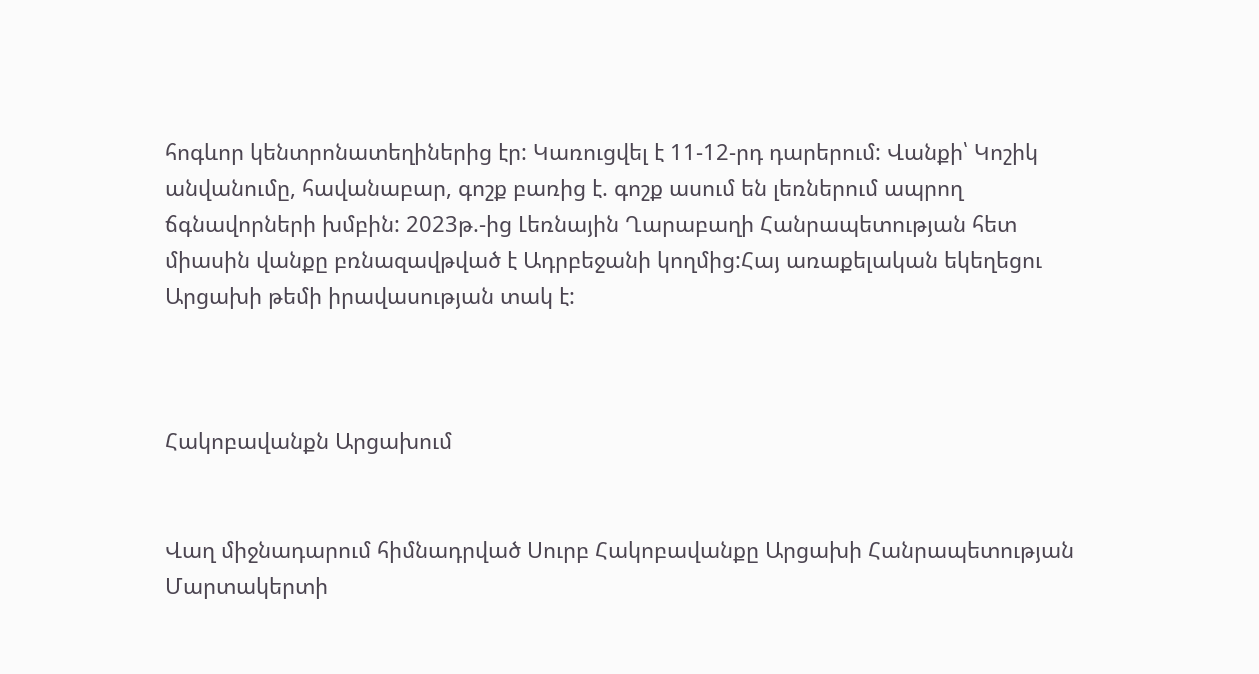հոգևոր կենտրոնատեղիներից էր: Կառուցվել է 11-12-րդ դարերում: Վանքի՝ Կոշիկ անվանումը, հավանաբար, գոշք բառից է. գոշք ասում են լեռներում ապրող ճգնավորների խմբին: 2023թ.-ից Լեռնային Ղարաբաղի Հանրապետության հետ միասին վանքը բռնազավթված է Ադրբեջանի կողմից:Հայ առաքելական եկեղեցու Արցախի թեմի իրավասության տակ է:



Հակոբավանքն Արցախում


Վաղ միջնադարում հիմնադրված Սուրբ Հակոբավանքը Արցախի Հանրապետության Մարտակերտի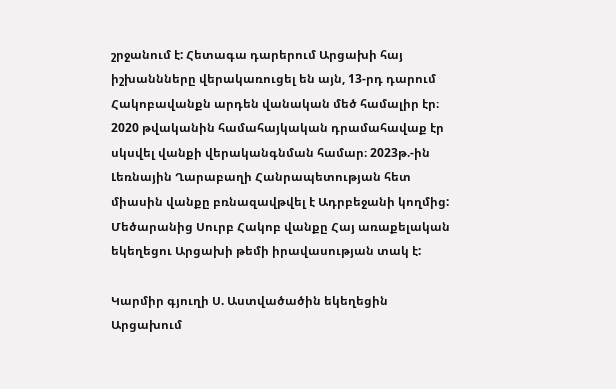շրջանում է: Հետագա դարերում Արցախի հայ իշխաննները վերակառուցել են այն, 13-րդ դարում Հակոբավանքն արդեն վանական մեծ համալիր էր։ 2020 թվականին համահայկական դրամահավաք էր սկսվել վանքի վերականգնման համար։ 2023թ.-ին Լեռնային Ղարաբաղի Հանրապետության հետ միասին վանքը բռնազավթվել է Ադրբեջանի կողմից: Մեծարանից Սուրբ Հակոբ վանքը Հայ առաքելական եկեղեցու Արցախի թեմի իրավասության տակ է:

Կարմիր գյուղի Ս. Աստվածածին եկեղեցին Արցախում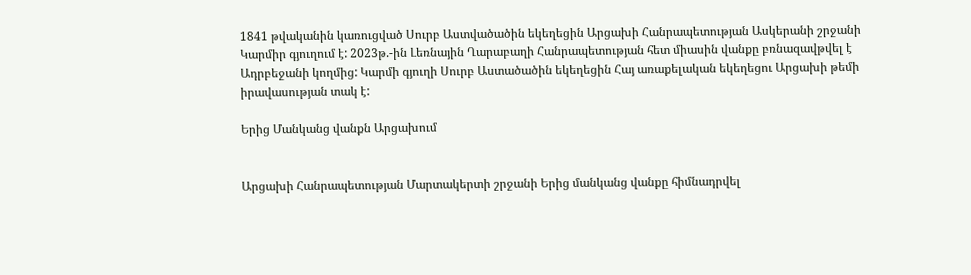1841 թվականին կառուցված Սուրբ Աստվածածին եկեղեցին Արցախի Հանրապետության Ասկերանի շրջանի Կարմիր գյուղում է: 2023թ.-ին Լեռնային Ղարաբաղի Հանրապետության հետ միասին վանքը բռնազավթվել է Ադրբեջանի կողմից: Կարմի գյուղի Սուրբ Աստածածին եկեղեցին Հայ առաքելական եկեղեցու Արցախի թեմի իրավասության տակ է:

Երից Մանկանց վանքն Արցախում


Արցախի Հանրապետության Մարտակերտի շրջանի Երից մանկանց վանքը հիմնադրվել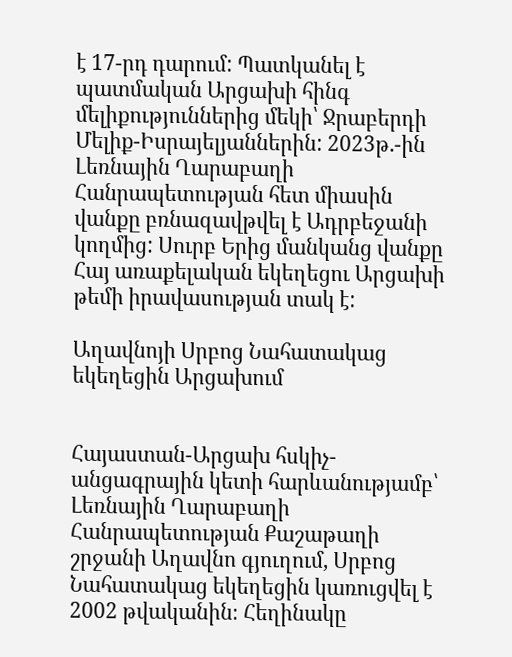է 17-րդ դարում: Պատկանել է պատմական Արցախի հինգ մելիքություններից մեկի՝ Ջրաբերդի Մելիք-Իսրայելյաններին: 2023թ.-ին Լեռնային Ղարաբաղի Հանրապետության հետ միասին վանքը բռնազավթվել է Ադրբեջանի կողմից: Սուրբ Երից մանկանց վանքը Հայ առաքելական եկեղեցու Արցախի թեմի իրավասության տակ է:

Աղավնոյի Սրբոց Նահատակաց եկեղեցին Արցախում


Հայաստան-Արցախ հսկիչ-անցագրային կետի հարևանությամբ՝ Լեռնային Ղարաբաղի Հանրապետության Քաշաթաղի շրջանի Աղավնո գյուղում, Սրբոց Նահատակաց եկեղեցին կառուցվել է 2002 թվականին։ Հեղինակը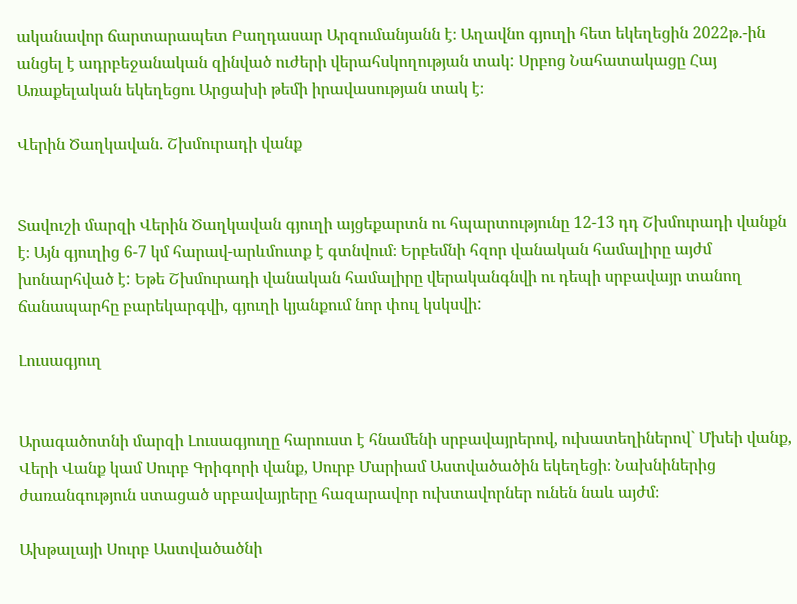ականավոր ճարտարապետ Բաղդասար Արզումանյանն է։ Աղավնո գյուղի հետ եկեղեցին 2022թ.-ին անցել է ադրբեջանական զինված ուժերի վերահսկողության տակ: Սրբոց Նահատակացը Հայ Առաքելական եկեղեցու Արցախի թեմի իրավասության տակ է։

Վերին Ծաղկավան. Շխմուրադի վանք


Տավուշի մարզի Վերին Ծաղկավան գյուղի այցեքարտն ու հպարտությունը 12-13 դդ Շխմուրադի վանքն է։ Այն գյուղից 6-7 կմ հարավ-արևմուտք է գտնվում։ Երբեմնի հզոր վանական համալիրը այժմ խոնարհված է: Եթե Շխմուրադի վանական համալիրը վերականգնվի ու դեպի սրբավայր տանող ճանապարհը բարեկարգվի, գյուղի կյանքում նոր փուլ կսկսվի:

Լուսագյուղ


Արագածոտնի մարզի Լուսագյուղը հարուստ է հնամենի սրբավայրերով, ուխատեղիներով` Մխեի վանք, Վերի Վանք կամ Սուրբ Գրիգորի վանք, Սուրբ Մարիամ Աստվածածին եկեղեցի։ Նախնիներից ժառանգություն ստացած սրբավայրերը հազարավոր ուխտավորներ ունեն նաև այժմ։

Ախթալայի Սուրբ Աստվածածնի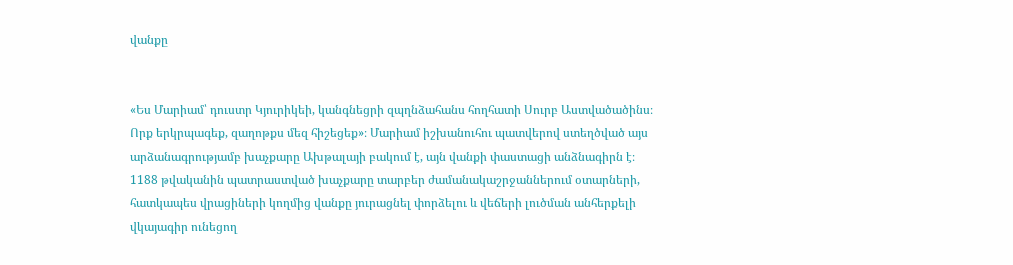վանքը


«Ես Մարիամ՝ դուստր Կյուրիկեի, կանգնեցրի զպղնձահանս հողհատի Սուրբ Աստվածածինս։ Որք երկրպագեք, զաղոթքս մեզ հիշեցեք»։ Մարիամ իշխանուհու պատվերով ստեղծված այս արձանագրությամբ խաչքարը Ախթալայի բակում է, այն վանքի փաստացի անձնագիրն է։ 1188 թվականին պատրաստված խաչքարը տարբեր ժամանակաշրջաններում օտարների, հատկապես վրացիների կողմից վանքը յուրացնել փորձելու և վեճերի լուծման անհերքելի վկայագիր ունեցող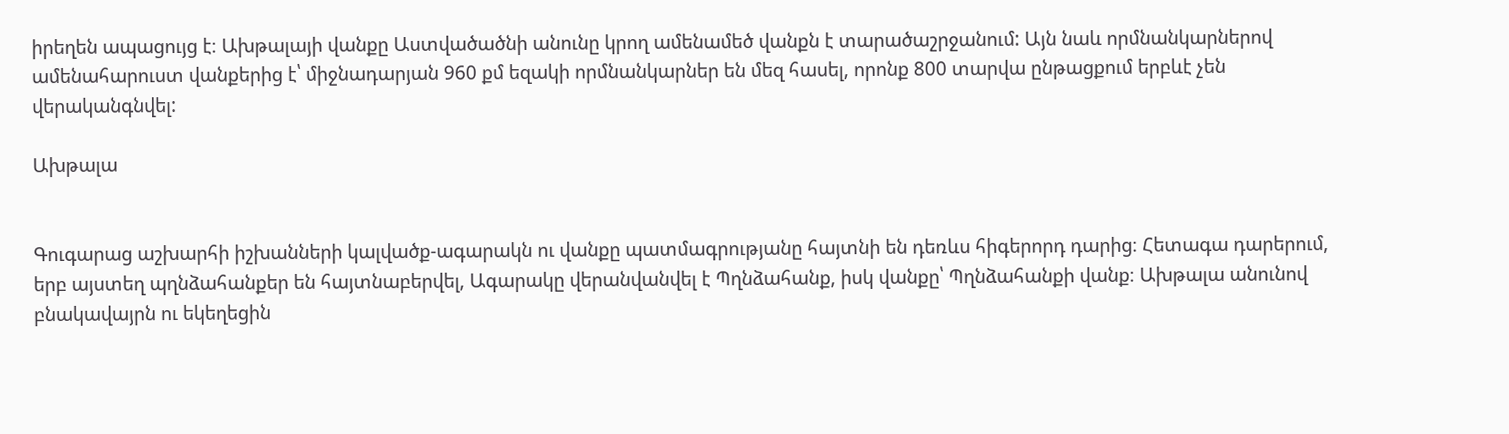իրեղեն ապացույց է։ Ախթալայի վանքը Աստվածածնի անունը կրող ամենամեծ վանքն է տարածաշրջանում: Այն նաև որմնանկարներով ամենահարուստ վանքերից է՝ միջնադարյան 960 քմ եզակի որմնանկարներ են մեզ հասել, որոնք 800 տարվա ընթացքում երբևէ չեն վերականգնվել:

Ախթալա


Գուգարաց աշխարհի իշխանների կալվածք-ագարակն ու վանքը պատմագրությանը հայտնի են դեռևս հիգերորդ դարից։ Հետագա դարերում, երբ այստեղ պղնձահանքեր են հայտնաբերվել, Ագարակը վերանվանվել է Պղնձահանք, իսկ վանքը՝ Պղնձահանքի վանք։ Ախթալա անունով բնակավայրն ու եկեղեցին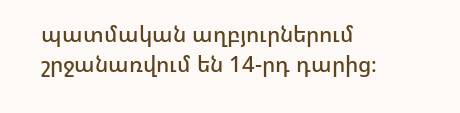պատմական աղբյուրներում շրջանառվում են 14-րդ դարից։